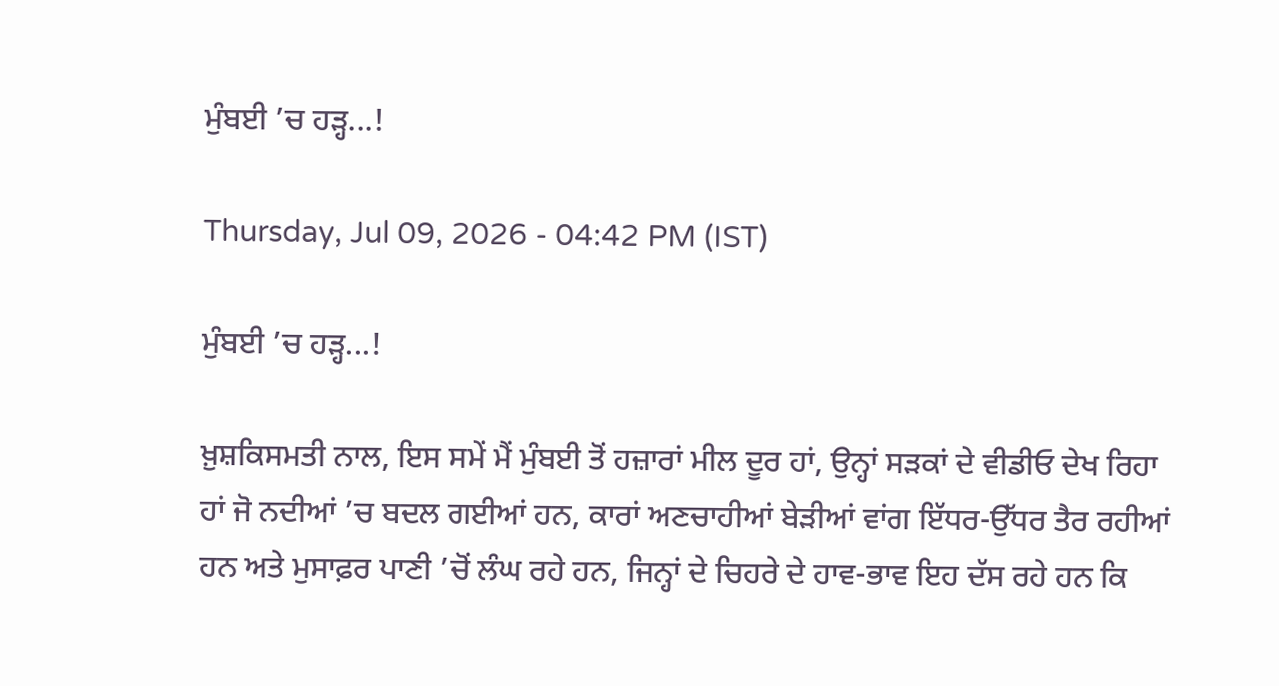ਮੁੰਬਈ ’ਚ ਹੜ੍ਹ...!

Thursday, Jul 09, 2026 - 04:42 PM (IST)

ਮੁੰਬਈ ’ਚ ਹੜ੍ਹ...!

ਖ਼ੁਸ਼ਕਿਸਮਤੀ ਨਾਲ, ਇਸ ਸਮੇਂ ਮੈਂ ਮੁੰਬਈ ਤੋਂ ਹਜ਼ਾਰਾਂ ਮੀਲ ਦੂਰ ਹਾਂ, ਉਨ੍ਹਾਂ ਸੜਕਾਂ ਦੇ ਵੀਡੀਓ ਦੇਖ ਰਿਹਾ ਹਾਂ ਜੋ ਨਦੀਆਂ ’ਚ ਬਦਲ ਗਈਆਂ ਹਨ, ਕਾਰਾਂ ਅਣਚਾਹੀਆਂ ਬੇੜੀਆਂ ਵਾਂਗ ਇੱਧਰ-ਉੱਧਰ ਤੈਰ ਰਹੀਆਂ ਹਨ ਅਤੇ ਮੁਸਾਫ਼ਰ ਪਾਣੀ ’ਚੋਂ ਲੰਘ ਰਹੇ ਹਨ, ਜਿਨ੍ਹਾਂ ਦੇ ਚਿਹਰੇ ਦੇ ਹਾਵ-ਭਾਵ ਇਹ ਦੱਸ ਰਹੇ ਹਨ ਕਿ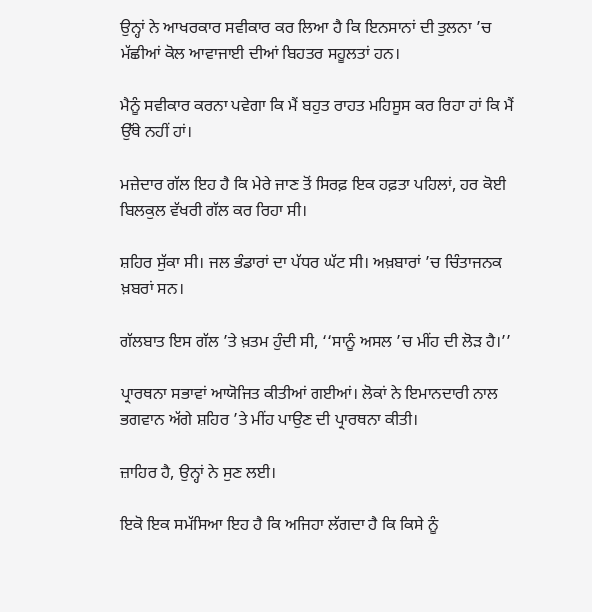ਉਨ੍ਹਾਂ ਨੇ ਆਖਰਕਾਰ ਸਵੀਕਾਰ ਕਰ ਲਿਆ ਹੈ ਕਿ ਇਨਸਾਨਾਂ ਦੀ ਤੁਲਨਾ ’ਚ ਮੱਛੀਆਂ ਕੋਲ ਆਵਾਜਾਈ ਦੀਆਂ ਬਿਹਤਰ ਸਹੂਲਤਾਂ ਹਨ।

ਮੈਨੂੰ ਸਵੀਕਾਰ ਕਰਨਾ ਪਵੇਗਾ ਕਿ ਮੈਂ ਬਹੁਤ ਰਾਹਤ ਮਹਿਸੂਸ ਕਰ ਰਿਹਾ ਹਾਂ ਕਿ ਮੈਂ ਉੱਥੇ ਨਹੀਂ ਹਾਂ।

ਮਜ਼ੇਦਾਰ ਗੱਲ ਇਹ ਹੈ ਕਿ ਮੇਰੇ ਜਾਣ ਤੋਂ ਸਿਰਫ਼ ਇਕ ਹਫ਼ਤਾ ਪਹਿਲਾਂ, ਹਰ ਕੋਈ ਬਿਲਕੁਲ ਵੱਖਰੀ ਗੱਲ ਕਰ ਰਿਹਾ ਸੀ।

ਸ਼ਹਿਰ ਸੁੱਕਾ ਸੀ। ਜਲ ਭੰਡਾਰਾਂ ਦਾ ਪੱਧਰ ਘੱਟ ਸੀ। ਅਖ਼ਬਾਰਾਂ ’ਚ ਚਿੰਤਾਜਨਕ ਖ਼ਬਰਾਂ ਸਨ।

ਗੱਲਬਾਤ ਇਸ ਗੱਲ ’ਤੇ ਖ਼ਤਮ ਹੁੰਦੀ ਸੀ, ‘‘ਸਾਨੂੰ ਅਸਲ ’ਚ ਮੀਂਹ ਦੀ ਲੋੜ ਹੈ।’’

ਪ੍ਰਾਰਥਨਾ ਸਭਾਵਾਂ ਆਯੋਜਿਤ ਕੀਤੀਆਂ ਗਈਆਂ। ਲੋਕਾਂ ਨੇ ਇਮਾਨਦਾਰੀ ਨਾਲ ਭਗਵਾਨ ਅੱਗੇ ਸ਼ਹਿਰ ’ਤੇ ਮੀਂਹ ਪਾਉਣ ਦੀ ਪ੍ਰਾਰਥਨਾ ਕੀਤੀ।

ਜ਼ਾਹਿਰ ਹੈ, ਉਨ੍ਹਾਂ ਨੇ ਸੁਣ ਲਈ।

ਇਕੋ ਇਕ ਸਮੱਸਿਆ ਇਹ ਹੈ ਕਿ ਅਜਿਹਾ ਲੱਗਦਾ ਹੈ ਕਿ ਕਿਸੇ ਨੂੰ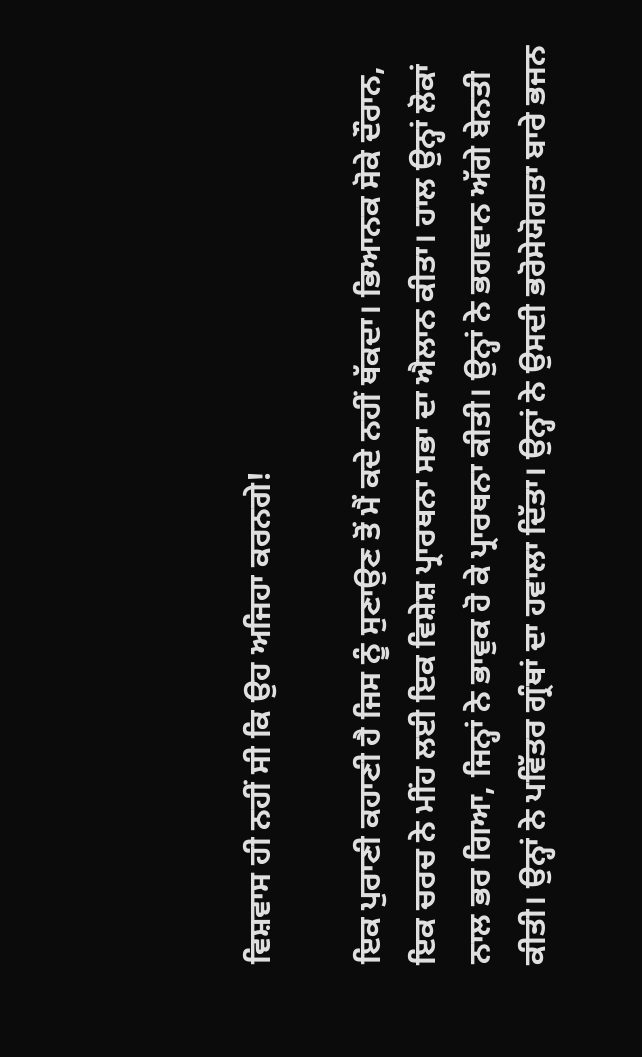ਵਿਸ਼ਵਾਸ ਹੀ ਨਹੀਂ ਸੀ ਕਿ ਉਹ ਅਜਿਹਾ ਕਰਨਗੇ!

ਇਕ ਪੁਰਾਣੀ ਕਹਾਣੀ ਹੈ ਜਿਸ ਨੂੰ ਸੁਣਾਉਣ ਤੋਂ ਮੈਂ ਕਦੇ ਨਹੀਂ ਥੱਕਦਾ। ਭਿਆਨਕ ਸੋਕੇ ਦੌਰਾਨ, ਇਕ ਚਰਚ ਨੇ ਮੀਂਹ ਲਈ ਇਕ ਵਿਸ਼ੇਸ਼ ਪ੍ਰਾਰਥਨਾ ਸਭਾ ਦਾ ਐਲਾਨ ਕੀਤਾ। ਹਾਲ ਉਨ੍ਹਾਂ ਲੋਕਾਂ ਨਾਲ ਭਰ ਗਿਆ, ਜਿਨ੍ਹਾਂ ਨੇ ਭਾਵੁਕ ਹੋ ਕੇ ਪ੍ਰਾਰਥਨਾ ਕੀਤੀ। ਉਨ੍ਹਾਂ ਨੇ ਭਗਵਾਨ ਅੱਗੇ ਬੇਨਤੀ ਕੀਤੀ। ਉਨ੍ਹਾਂ ਨੇ ਪਵਿੱਤਰ ਗ੍ਰੰਥਾਂ ਦਾ ਹਵਾਲਾ ਦਿੱਤਾ। ਉਨ੍ਹਾਂ ਨੇ ਉਸਦੀ ਭਰੋਸੇਯੋਗਤਾ ਬਾਰੇ ਭਜਨ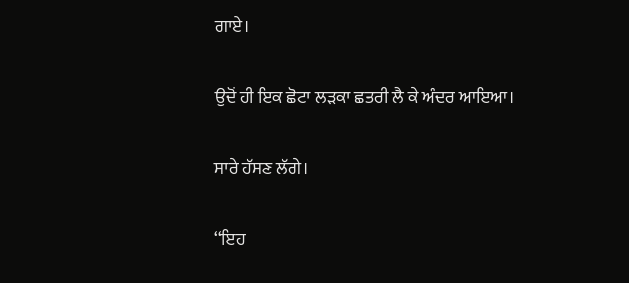ਗਾਏ।

ਉਦੋਂ ਹੀ ਇਕ ਛੋਟਾ ਲੜਕਾ ਛਤਰੀ ਲੈ ਕੇ ਅੰਦਰ ਆਇਆ।

ਸਾਰੇ ਹੱਸਣ ਲੱਗੇ।

‘‘ਇਹ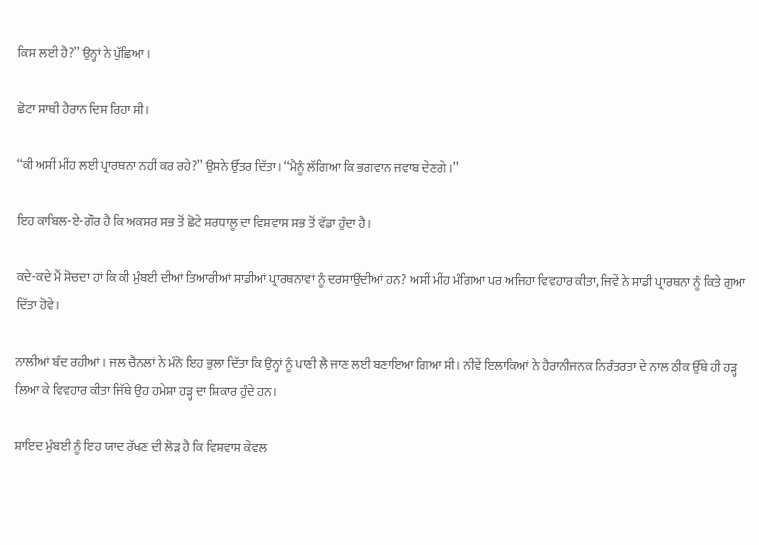ਕਿਸ ਲਈ ਹੈ?’’ ਉਨ੍ਹਾਂ ਨੇ ਪੁੱਛਿਆ।

ਛੋਟਾ ਸਾਥੀ ਹੈਰਾਨ ਦਿਸ ਰਿਹਾ ਸੀ।

‘‘ਕੀ ਅਸੀਂ ਮੀਂਹ ਲਈ ਪ੍ਰਾਰਥਨਾ ਨਹੀਂ ਕਰ ਰਹੇ?’’ ਉਸਨੇ ਉੱਤਰ ਦਿੱਤਾ। ‘‘ਮੈਨੂੰ ਲੱਗਿਆ ਕਿ ਭਗਵਾਨ ਜਵਾਬ ਦੇਣਗੇ।’’

ਇਹ ਕਾਬਿਲ-ਏ-ਗੌਰ ਹੈ ਕਿ ਅਕਸਰ ਸਭ ਤੋਂ ਛੋਟੇ ਸ਼ਰਧਾਲੂ ਦਾ ਵਿਸ਼ਵਾਸ ਸਭ ਤੋਂ ਵੱਡਾ ਹੁੰਦਾ ਹੈ।

ਕਦੇ-ਕਦੇ ਮੈਂ ਸੋਚਦਾ ਹਾਂ ਕਿ ਕੀ ਮੁੰਬਈ ਦੀਆਂ ਤਿਆਰੀਆਂ ਸਾਡੀਆਂ ਪ੍ਰਾਰਥਨਾਵਾਂ ਨੂੰ ਦਰਸਾਉਂਦੀਆਂ ਹਨ? ਅਸੀਂ ਮੀਂਹ ਮੰਗਿਆ ਪਰ ਅਜਿਹਾ ਵਿਵਹਾਰ ਕੀਤਾ, ਜਿਵੇਂ ਨੇ ਸਾਡੀ ਪ੍ਰਾਰਥਨਾ ਨੂੰ ਕਿਤੇ ਗੁਆ ਦਿੱਤਾ ਹੋਵੇ।

ਨਾਲੀਆਂ ਬੰਦ ਰਹੀਆਂ। ਜਲ ਚੈਨਲਾਂ ਨੇ ਮੰਨੋ ਇਹ ਭੁਲਾ ਦਿੱਤਾ ਕਿ ਉਨ੍ਹਾਂ ਨੂੰ ਪਾਣੀ ਲੈ ਜਾਣ ਲਈ ਬਣਾਇਆ ਗਿਆ ਸੀ। ਨੀਵੇਂ ਇਲਾਕਿਆਂ ਨੇ ਹੈਰਾਨੀਜਨਕ ਨਿਰੰਤਰਤਾ ਦੇ ਨਾਲ ਠੀਕ ਉੱਥੇ ਹੀ ਹੜ੍ਹ ਲਿਆ ਕੇ ਵਿਵਹਾਰ ਕੀਤਾ ਜਿੱਥੇ ਉਹ ਹਮੇਸ਼ਾ ਹੜ੍ਹ ਦਾ ਸ਼ਿਕਾਰ ਹੁੰਦੇ ਹਨ।

ਸ਼ਾਇਦ ਮੁੰਬਈ ਨੂੰ ਇਹ ਯਾਦ ਰੱਖਣ ਦੀ ਲੋੜ ਹੈ ਕਿ ਵਿਸ਼ਵਾਸ ਕੇਵਲ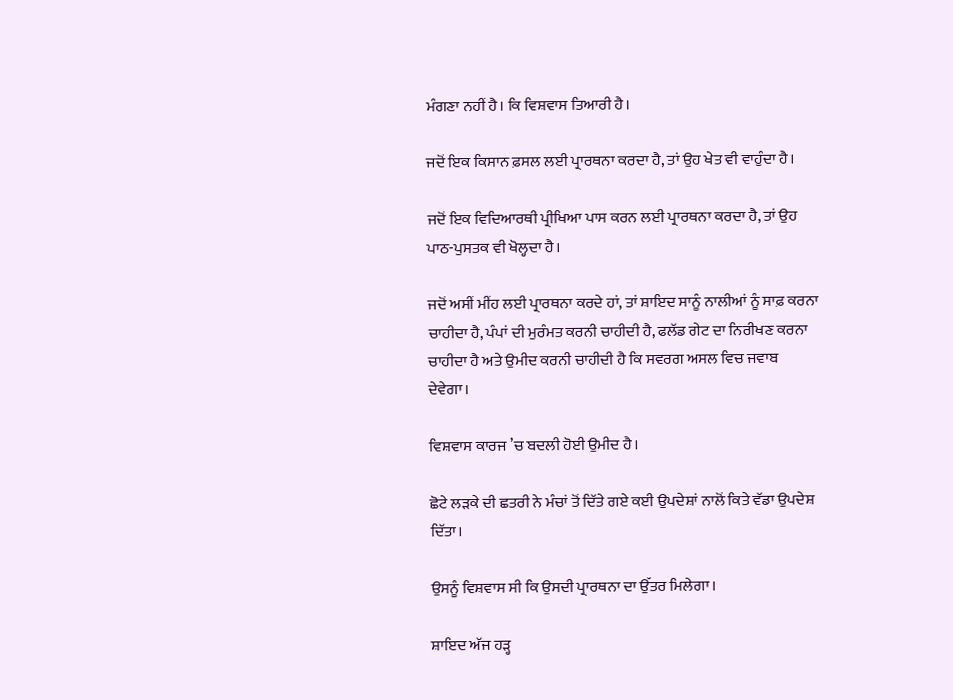ਮੰਗਣਾ ਨਹੀਂ ਹੈ। ਕਿ ਵਿਸ਼ਵਾਸ ਤਿਆਰੀ ਹੈ।

ਜਦੋਂ ਇਕ ਕਿਸਾਨ ਫ਼ਸਲ ਲਈ ਪ੍ਰਾਰਥਨਾ ਕਰਦਾ ਹੈ, ਤਾਂ ਉਹ ਖੇਤ ਵੀ ਵਾਹੁੰਦਾ ਹੈ।

ਜਦੋਂ ਇਕ ਵਿਦਿਆਰਥੀ ਪ੍ਰੀਖਿਆ ਪਾਸ ਕਰਨ ਲਈ ਪ੍ਰਾਰਥਨਾ ਕਰਦਾ ਹੈ, ਤਾਂ ਉਹ ਪਾਠ-ਪੁਸਤਕ ਵੀ ਖੋਲ੍ਹਦਾ ਹੈ।

ਜਦੋਂ ਅਸੀਂ ਮੀਂਹ ਲਈ ਪ੍ਰਾਰਥਨਾ ਕਰਦੇ ਹਾਂ, ਤਾਂ ਸ਼ਾਇਦ ਸਾਨੂੰ ਨਾਲੀਆਂ ਨੂੰ ਸਾਫ਼ ਕਰਨਾ ਚਾਹੀਦਾ ਹੈ, ਪੰਪਾਂ ਦੀ ਮੁਰੰਮਤ ਕਰਨੀ ਚਾਹੀਦੀ ਹੈ, ਫਲੱਡ ਗੇਟ ਦਾ ਨਿਰੀਖਣ ਕਰਨਾ ਚਾਹੀਦਾ ਹੈ ਅਤੇ ਉਮੀਦ ਕਰਨੀ ਚਾਹੀਦੀ ਹੈ ਕਿ ਸਵਰਗ ਅਸਲ ਵਿਚ ਜਵਾਬ ਦੇਵੇਗਾ।

ਵਿਸ਼ਵਾਸ ਕਾਰਜ ’ਚ ਬਦਲੀ ਹੋਈ ਉਮੀਦ ਹੈ।

ਛੋਟੇ ਲੜਕੇ ਦੀ ਛਤਰੀ ਨੇ ਮੰਚਾਂ ਤੋਂ ਦਿੱਤੇ ਗਏ ਕਈ ਉਪਦੇਸ਼ਾਂ ਨਾਲੋਂ ਕਿਤੇ ਵੱਡਾ ਉਪਦੇਸ਼ ਦਿੱਤਾ।

ਉਸਨੂੰ ਵਿਸ਼ਵਾਸ ਸੀ ਕਿ ਉਸਦੀ ਪ੍ਰਾਰਥਨਾ ਦਾ ਉੱਤਰ ਮਿਲੇਗਾ।

ਸ਼ਾਇਦ ਅੱਜ ਹੜ੍ਹ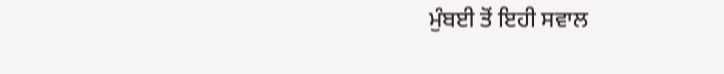ਮੁੰਬਈ ਤੋਂ ਇਹੀ ਸਵਾਲ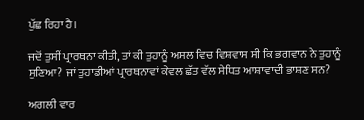ਪੁੱਛ ਰਿਹਾ ਹੈ।

ਜਦੋਂ ਤੁਸੀਂ ਪ੍ਰਾਰਥਨਾ ਕੀਤੀ, ਤਾਂ ਕੀ ਤੁਹਾਨੂੰ ਅਸਲ ਵਿਚ ਵਿਸ਼ਵਾਸ ਸੀ ਕਿ ਭਗਵਾਨ ਨੇ ਤੁਹਾਨੂੰ ਸੁਣਿਆ? ਜਾਂ ਤੁਹਾਡੀਆਂ ਪ੍ਰਾਰਥਨਾਵਾਂ ਕੇਵਲ ਛੱਤ ਵੱਲ ਸੇਧਿਤ ਆਸ਼ਾਵਾਦੀ ਭਾਸ਼ਣ ਸਨ?

ਅਗਲੀ ਵਾਰ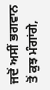ਜਦੋਂ ਅਸੀਂ ਭਗਵਾਨ ਤੋਂ ਕੁਝ ਮੰਗਾਂਗੇ,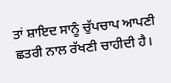ਤਾਂ ਸ਼ਾਇਦ ਸਾਨੂੰ ਚੁੱਪਚਾਪ ਆਪਣੀ ਛਤਰੀ ਨਾਲ ਰੱਖਣੀ ਚਾਹੀਦੀ ਹੈ।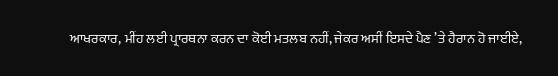ਆਖਰਕਾਰ, ਮੀਂਹ ਲਈ ਪ੍ਰਾਰਥਨਾ ਕਰਨ ਦਾ ਕੋਈ ਮਤਲਬ ਨਹੀਂ, ਜੇਕਰ ਅਸੀਂ ਇਸਦੇ ਪੈਣ ’ਤੇ ਹੈਰਾਨ ਹੋ ਜਾਈਏ,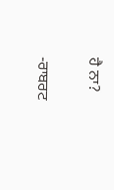ਹੈ ਨਾ?

-ਰਾਬਰਟ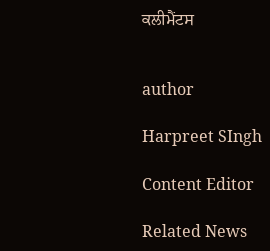ਕਲੀਮੈਂਟਸ


author

Harpreet SIngh

Content Editor

Related News